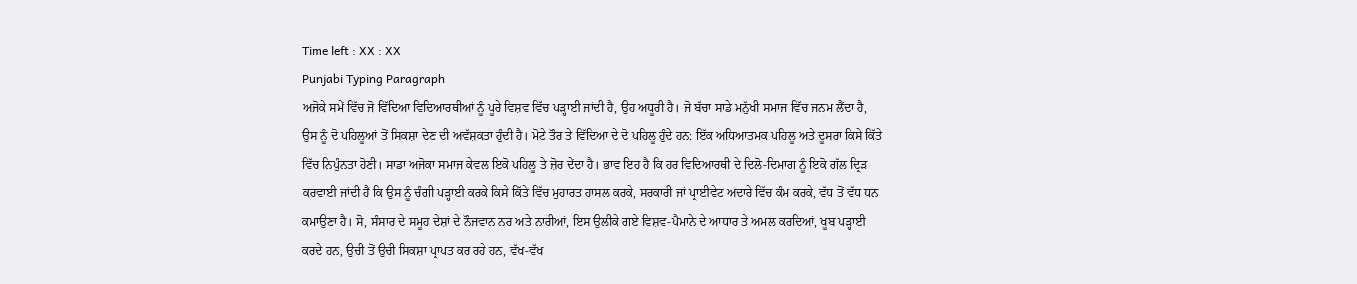Time left : XX : XX
Punjabi Typing Paragraph
ਅਜੋਕੇ ਸਮੇਂ ਵਿੱਚ ਜੋ ਵਿੱਦਿਆ ਵਿਦਿਆਰਥੀਆਂ ਨੂੰ ਪੂਰੇ ਵਿਸ਼ਵ ਵਿੱਚ ਪੜ੍ਹਾਈ ਜਾਂਦੀ ਹੈ, ਉਹ ਅਧੂਰੀ ਹੈ। ਜੋ ਬੱਚਾ ਸਾਡੇ ਮਨੁੱਖੀ ਸਮਾਜ ਵਿੱਚ ਜਨਮ ਲੈਂਦਾ ਹੈ, ਉਸ ਨੂੰ ਦੋ ਪਹਿਲੂਆਂ ਤੋਂ ਸਿਕਸ਼ਾ ਦੇਣ ਦੀ ਅਵੱਸ਼ਕਤਾ ਹੁੰਦੀ ਹੈ। ਮੋਟੇ ਤੌਰ ਤੇ ਵਿੱਦਿਆ ਦੇ ਦੋ ਪਹਿਲੂ ਹੁੰਦੇ ਹਨ: ਇੱਕ ਅਧਿਆਤਮਕ ਪਹਿਲੂ ਅਤੇ ਦੂਸਰਾ ਕਿਸੇ ਕਿੱਤੇ ਵਿੱਚ ਨਿਪੁੰਨਤਾ ਹੋਣੀ। ਸਾਡਾ ਅਜੋਕਾ ਸਮਾਜ ਕੇਵਲ ਇਕੋ ਪਹਿਲੂ ਤੇ ਜ਼ੋਰ ਦੇਂਦਾ ਹੈ। ਭਾਵ ਇਹ ਹੈ ਕਿ ਹਰ ਵਿਦਿਆਰਥੀ ਦੇ ਦਿਲੋ-ਦਿਮਾਗ ਨੂੰ ਇਕੋ ਗੱਲ ਦ੍ਰਿੜ ਕਰਵਾਈ ਜਾਂਦੀ ਹੈ ਕਿ ਉਸ ਨੂੰ ਚੰਗੀ ਪੜ੍ਹਾਈ ਕਰਕੇ ਕਿਸੇ ਕਿੱਤੇ ਵਿੱਚ ਮੁਹਾਰਤ ਹਾਸਲ ਕਰਕੇ, ਸਰਕਾਰੀ ਜਾਂ ਪ੍ਰਾਈਵੇਟ ਅਦਾਰੇ ਵਿੱਚ ਕੰਮ ਕਰਕੇ, ਵੱਧ ਤੋਂ ਵੱਧ ਧਨ ਕਮਾਉਣਾ ਹੈ। ਸੋ, ਸੰਸਾਰ ਦੇ ਸਮੂਹ ਦੇਸ਼ਾਂ ਦੇ ਨੌਜਵਾਨ ਨਰ ਅਤੇ ਨਾਰੀਆਂ, ਇਸ ਉਲੀਕੇ ਗਏ ਵਿਸ਼ਵ-ਪੈਮਾਨੇ ਦੇ ਆਧਾਰ ਤੇ ਅਮਲ ਕਰਦਿਆਂ, ਖੂਬ ਪੜ੍ਹਾਈ ਕਰਦੇ ਹਨ, ਉਚੀ ਤੋਂ ਉਚੀ ਸਿਕਸ਼ਾ ਪ੍ਰਾਪਤ ਕਰ ਰਹੇ ਹਨ, ਵੱਖ-ਵੱਖ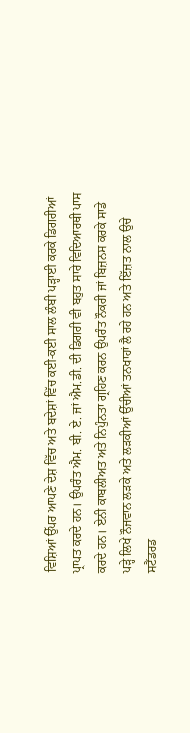ਵਿਸ਼ਿਆਂ ਉੱਪਰ ਆਪਣੇ ਦੇਸ਼ ਵਿੱਚ ਅਤੇ ਬਦੇਸ਼ਾਂ ਵਿੱਚ ਕਈ-ਕਈ ਸਾਲ ਲੰਬੀ ਪੜ੍ਹਾਈ ਕਰਕੇ ਡਿਗਰੀਆਂ ਪ੍ਰਾਪਤ ਕਰਦੇ ਹਨ। ਉਪਰੰਤ ਐਮ. ਬੀ. ਏ. ਜਾਂ ਐਮ.ਡੀ. ਦੀ ਡਿਗਰੀ ਵੀ ਬਹੁਤ ਸਾਰੇ ਵਿਦਿਆਰਥੀ ਪਾਸ ਕਰਦੇ ਹਨ। ਏਨੀ ਕਾਬਲੀਅਤ ਅਤੇ ਨਿਪੁੰਨਤਾ ਗ੍ਰਹਿਣ ਕਰਨ ਉਪਰੰਤ ਨੌਕਰੀ ਜਾਂ ਬਿਜ਼ਨਸ ਕਰਕੇ ਸਾਡੇ ਪੜ੍ਹੇ ਲਿਖੇ ਨੌਜਵਾਨ ਲੜਕੇ ਅਤੇ ਲੜਕੀਆਂ ਉੱਚੀਆਂ ਤਨਖਾਹਾਂ ਲੈ ਰਹੇ ਹਨ ਅਤੇ ਇੱਜ਼ਤ ਨਾਲ ਉਚੇ ਸਟੈਂਡਰਡ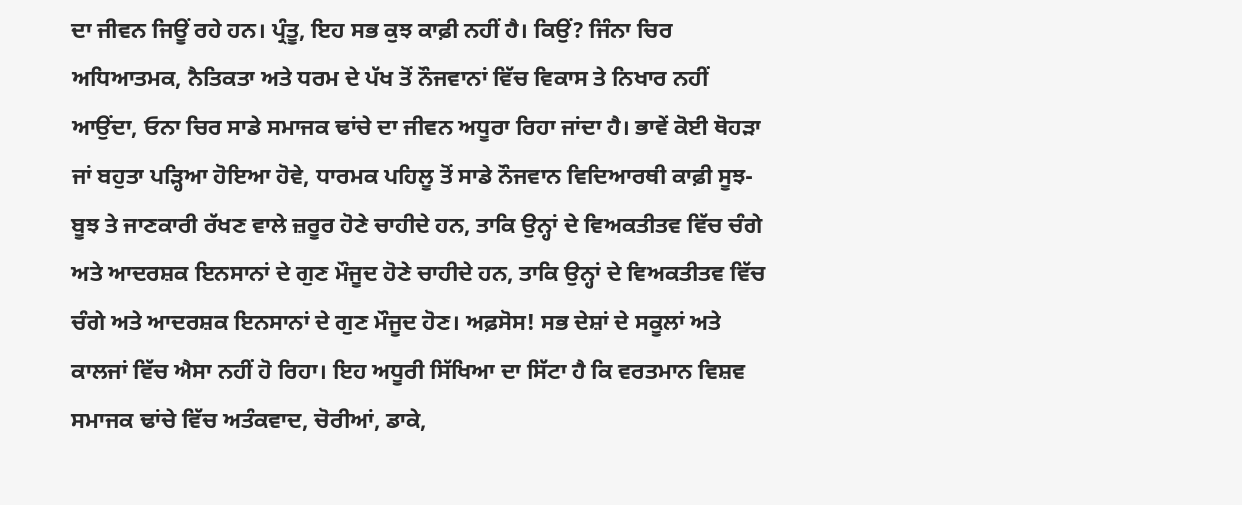ਦਾ ਜੀਵਨ ਜਿਊਂ ਰਹੇ ਹਨ। ਪ੍ਰੰਤੂ, ਇਹ ਸਭ ਕੁਝ ਕਾਫ਼ੀ ਨਹੀਂ ਹੈ। ਕਿਉਂ? ਜਿੰਨਾ ਚਿਰ ਅਧਿਆਤਮਕ, ਨੈਤਿਕਤਾ ਅਤੇ ਧਰਮ ਦੇ ਪੱਖ ਤੋਂ ਨੌਜਵਾਨਾਂ ਵਿੱਚ ਵਿਕਾਸ ਤੇ ਨਿਖਾਰ ਨਹੀਂ ਆਉਂਦਾ, ਓਨਾ ਚਿਰ ਸਾਡੇ ਸਮਾਜਕ ਢਾਂਚੇ ਦਾ ਜੀਵਨ ਅਧੂਰਾ ਰਿਹਾ ਜਾਂਦਾ ਹੈ। ਭਾਵੇਂ ਕੋਈ ਥੋਹੜਾ ਜਾਂ ਬਹੁਤਾ ਪੜ੍ਹਿਆ ਹੋਇਆ ਹੋਵੇ, ਧਾਰਮਕ ਪਹਿਲੂ ਤੋਂ ਸਾਡੇ ਨੌਜਵਾਨ ਵਿਦਿਆਰਥੀ ਕਾਫ਼ੀ ਸੂਝ-ਬੂਝ ਤੇ ਜਾਣਕਾਰੀ ਰੱਖਣ ਵਾਲੇ ਜ਼ਰੂਰ ਹੋਣੇ ਚਾਹੀਦੇ ਹਨ, ਤਾਕਿ ਉਨ੍ਹਾਂ ਦੇ ਵਿਅਕਤੀਤਵ ਵਿੱਚ ਚੰਗੇ ਅਤੇ ਆਦਰਸ਼ਕ ਇਨਸਾਨਾਂ ਦੇ ਗੁਣ ਮੌਜੂਦ ਹੋਣੇ ਚਾਹੀਦੇ ਹਨ, ਤਾਕਿ ਉਨ੍ਹਾਂ ਦੇ ਵਿਅਕਤੀਤਵ ਵਿੱਚ ਚੰਗੇ ਅਤੇ ਆਦਰਸ਼ਕ ਇਨਸਾਨਾਂ ਦੇ ਗੁਣ ਮੌਜੂਦ ਹੋਣ। ਅਫ਼ਸੋਸ! ਸਭ ਦੇਸ਼ਾਂ ਦੇ ਸਕੂਲਾਂ ਅਤੇ ਕਾਲਜਾਂ ਵਿੱਚ ਐਸਾ ਨਹੀਂ ਹੋ ਰਿਹਾ। ਇਹ ਅਧੂਰੀ ਸਿੱਖਿਆ ਦਾ ਸਿੱਟਾ ਹੈ ਕਿ ਵਰਤਮਾਨ ਵਿਸ਼ਵ ਸਮਾਜਕ ਢਾਂਚੇ ਵਿੱਚ ਅਤੰਕਵਾਦ, ਚੋਰੀਆਂ, ਡਾਕੇ,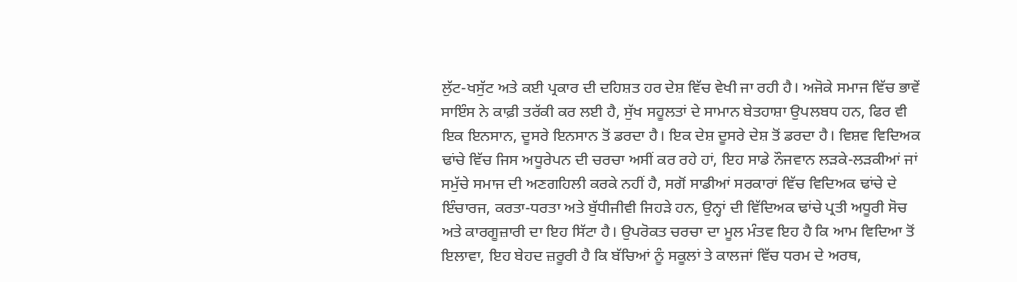ਲੁੱਟ-ਖਸੁੱਟ ਅਤੇ ਕਈ ਪ੍ਰਕਾਰ ਦੀ ਦਹਿਸ਼ਤ ਹਰ ਦੇਸ਼ ਵਿੱਚ ਵੇਖੀ ਜਾ ਰਹੀ ਹੈ। ਅਜੋਕੇ ਸਮਾਜ ਵਿੱਚ ਭਾਵੇਂ ਸਾਇੰਸ ਨੇ ਕਾਫ਼ੀ ਤਰੱਕੀ ਕਰ ਲਈ ਹੈ, ਸੁੱਖ ਸਹੂਲਤਾਂ ਦੇ ਸਾਮਾਨ ਬੇਤਹਾਸ਼ਾ ਉਪਲਬਧ ਹਨ, ਫਿਰ ਵੀ ਇਕ ਇਨਸਾਨ, ਦੂਸਰੇ ਇਨਸਾਨ ਤੋਂ ਡਰਦਾ ਹੈ। ਇਕ ਦੇਸ਼ ਦੂਸਰੇ ਦੇਸ਼ ਤੋਂ ਡਰਦਾ ਹੈ। ਵਿਸ਼ਵ ਵਿਦਿਅਕ ਢਾਂਚੇ ਵਿੱਚ ਜਿਸ ਅਧੂਰੇਪਨ ਦੀ ਚਰਚਾ ਅਸੀਂ ਕਰ ਰਹੇ ਹਾਂ, ਇਹ ਸਾਡੇ ਨੌਜਵਾਨ ਲੜਕੇ-ਲੜਕੀਆਂ ਜਾਂ ਸਮੁੱਚੇ ਸਮਾਜ ਦੀ ਅਣਗਹਿਲੀ ਕਰਕੇ ਨਹੀਂ ਹੈ, ਸਗੋਂ ਸਾਡੀਆਂ ਸਰਕਾਰਾਂ ਵਿੱਚ ਵਿਦਿਅਕ ਢਾਂਚੇ ਦੇ ਇੰਚਾਰਜ, ਕਰਤਾ-ਧਰਤਾ ਅਤੇ ਬੁੱਧੀਜੀਵੀ ਜਿਹੜੇ ਹਨ, ਉਨ੍ਹਾਂ ਦੀ ਵਿੱਦਿਅਕ ਢਾਂਚੇ ਪ੍ਰਤੀ ਅਧੂਰੀ ਸੋਚ ਅਤੇ ਕਾਰਗੂਜ਼ਾਰੀ ਦਾ ਇਹ ਸਿੱਟਾ ਹੈ। ਉਪਰੋਕਤ ਚਰਚਾ ਦਾ ਮੂਲ ਮੰਤਵ ਇਹ ਹੈ ਕਿ ਆਮ ਵਿਦਿਆ ਤੋਂ ਇਲਾਵਾ, ਇਹ ਬੇਹਦ ਜ਼ਰੂਰੀ ਹੈ ਕਿ ਬੱਚਿਆਂ ਨੂੰ ਸਕੂਲਾਂ ਤੇ ਕਾਲਜਾਂ ਵਿੱਚ ਧਰਮ ਦੇ ਅਰਥ,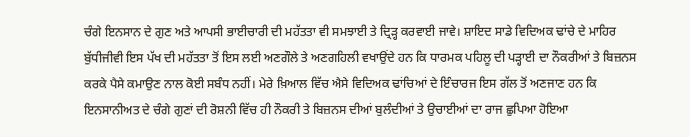ਚੰਗੇ ਇਨਸਾਨ ਦੇ ਗੁਣ ਅਤੇ ਆਪਸੀ ਭਾਈਚਾਰੀ ਦੀ ਮਹੱਤਤਾ ਵੀ ਸਮਝਾਈ ਤੇ ਦ੍ਰਿੜ੍ਹ ਕਰਵਾਈ ਜਾਵੇ। ਸ਼ਾਇਦ ਸਾਡੇ ਵਿਦਿਅਕ ਢਾਂਚੇ ਦੇ ਮਾਹਿਰ ਬੁੱਧੀਜੀਵੀ ਇਸ ਪੱਖ ਦੀ ਮਹੱਤਤਾ ਤੋਂ ਇਸ ਲਈ ਅਣਗੌਲੇ ਤੇ ਅਣਗਹਿਲੀ ਵਖਾਉਂਦੇ ਹਨ ਕਿ ਧਾਰਮਕ ਪਹਿਲੂ ਦੀ ਪੜ੍ਹਾਈ ਦਾ ਨੌਕਰੀਆਂ ਤੇ ਬਿਜ਼ਨਸ ਕਰਕੇ ਪੈਸੇ ਕਮਾਉਣ ਨਾਲ ਕੋਈ ਸਬੰਧ ਨਹੀਂ। ਮੇਰੇ ਖ਼ਿਆਲ ਵਿੱਚ ਐਸੇ ਵਿਦਿਅਕ ਢਾਂਚਿਆਂ ਦੇ ਇੰਚਾਰਜ ਇਸ ਗੱਲ ਤੋਂ ਅਣਜਾਣ ਹਨ ਕਿ ਇਨਸਾਨੀਅਤ ਦੇ ਚੰਗੇ ਗੁਣਾਂ ਦੀ ਰੋਸ਼ਨੀ ਵਿੱਚ ਹੀ ਨੌਕਰੀ ਤੇ ਬਿਜ਼ਨਸ ਦੀਆਂ ਬੁਲੰਦੀਆਂ ਤੇ ਉਚਾਈਆਂ ਦਾ ਰਾਜ ਛੁਪਿਆ ਹੋਇਆ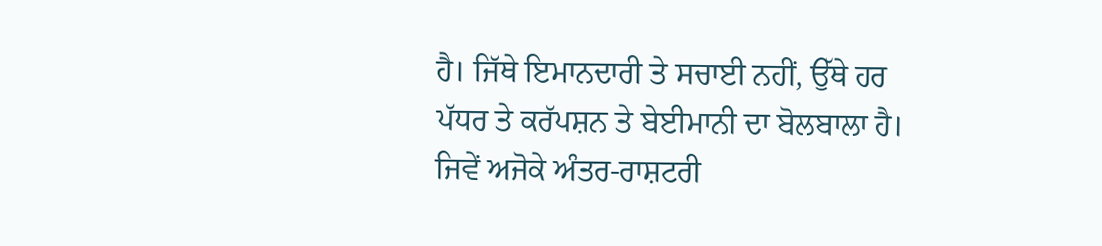ਹੈ। ਜਿੱਥੇ ਇਮਾਨਦਾਰੀ ਤੇ ਸਚਾਈ ਨਹੀਂ, ਉੱਥੇ ਹਰ ਪੱਧਰ ਤੇ ਕਰੱਪਸ਼ਨ ਤੇ ਬੇਈਮਾਨੀ ਦਾ ਬੋਲਬਾਲਾ ਹੈ। ਜਿਵੇਂ ਅਜੋਕੇ ਅੰਤਰ-ਰਾਸ਼ਟਰੀ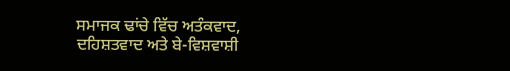ਸਮਾਜਕ ਢਾਂਚੇ ਵਿੱਚ ਅਤੰਕਵਾਦ, ਦਹਿਸ਼ਤਵਾਦ ਅਤੇ ਬੇ-ਵਿਸ਼ਵਾਸ਼ੀ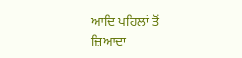ਆਦਿ ਪਹਿਲਾਂ ਤੋਂ ਜ਼ਿਆਦਾ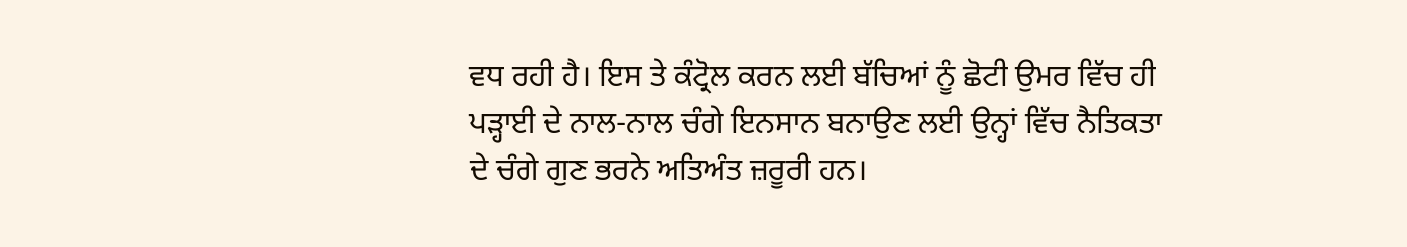ਵਧ ਰਹੀ ਹੈ। ਇਸ ਤੇ ਕੰਟ੍ਰੋਲ ਕਰਨ ਲਈ ਬੱਚਿਆਂ ਨੂੰ ਛੋਟੀ ਉਮਰ ਵਿੱਚ ਹੀ ਪੜ੍ਹਾਈ ਦੇ ਨਾਲ-ਨਾਲ ਚੰਗੇ ਇਨਸਾਨ ਬਨਾਉਣ ਲਈ ਉਨ੍ਹਾਂ ਵਿੱਚ ਨੈਤਿਕਤਾ ਦੇ ਚੰਗੇ ਗੁਣ ਭਰਨੇ ਅਤਿਅੰਤ ਜ਼ਰੂਰੀ ਹਨ।